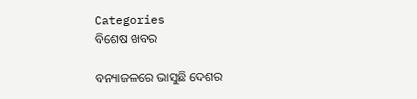Categories
ବିଶେଷ ଖବର

ବନ୍ୟାଜଳରେ ଭାସୁଛି ଦେଶର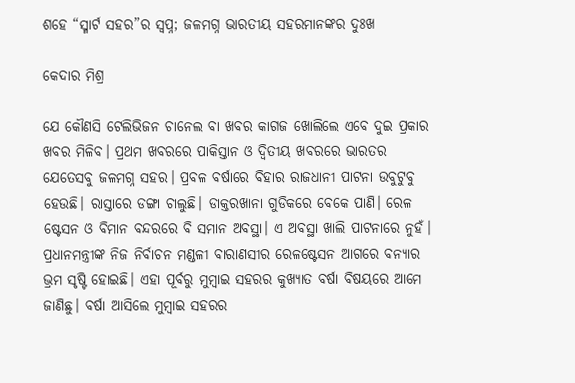ଶହେ “ସ୍ମାର୍ଟ ସହର”ର ସ୍ଵପ୍ନ; ଜଳମଗ୍ନ ଭାରତୀୟ ସହରମାନଙ୍କର ଦୁଃଖ

କେଦାର ମିଶ୍ର

ଯେ କୌଣସି ଟେଲିଭିଜନ ଚାନେଲ ବା ଖବର କାଗଜ ଖୋଲିଲେ ଏବେ ଦୁଇ ପ୍ରକାର ଖବର ମିଳିବ। ପ୍ରଥମ ଖବରରେ ପାକିସ୍ତାନ ଓ ଦ୍ଵିତୀୟ ଖବରରେ ଭାରତର ଯେତେସବୁ ଜଳମଗ୍ନ ସହର। ପ୍ରବଳ ବର୍ଷାରେ ବିହାର ରାଜଧାନୀ ପାଟନା ଉବୁଟୁବୁ ହେଉଛି। ରାସ୍ତାରେ ଡଙ୍ଗା ଚାଲୁଛି। ଡାକ୍ତରଖାନା ଗୁଡିକରେ ବେକେ ପାଣି। ରେଳ ଷ୍ଟେସନ ଓ ବିମାନ ବନ୍ଦରରେ ବି ସମାନ ଅବସ୍ଥା। ଏ ଅବସ୍ଥା ଖାଲି ପାଟନାରେ ନୁହଁ। ପ୍ରଧାନମନ୍ତ୍ରୀଙ୍କ ନିଜ ନିର୍ବାଚନ ମଣ୍ଡଳୀ ବାରାଣସୀର ରେଳଷ୍ଟେସନ ଆଗରେ ବନ୍ୟାର ଭ୍ରମ ସୃଷ୍ଟି ହୋଇଛି। ଏହା ପୂର୍ବରୁ ମୁମ୍ବାଇ ସହରର କୁଖ୍ୟାତ ବର୍ଷା ବିଷୟରେ ଆମେ ଜାଣିଛୁ। ବର୍ଷା ଆସିଲେ ମୁମ୍ବାଇ ସହରର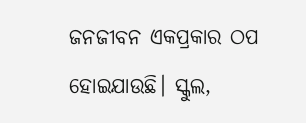ଜନଜୀବନ ଏକପ୍ରକାର ଠପ ହୋଇଯାଉଛି। ସ୍କୁଲ,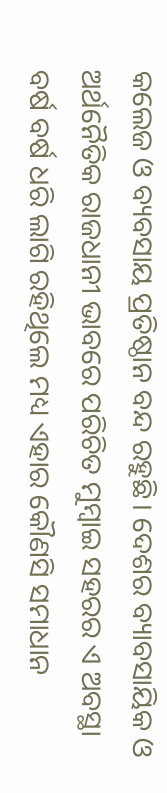କଲେଜ ଓ ବ୍ୟବସାୟ ପ୍ରତିଷ୍ଠାନ ବନ୍ଦ ରହୁଛି। ଦେଶର ବ୍ୟାବସାୟିକ ଓ ଅର୍ଥନୈତିକ ରାଜଧାନୀ ଭାବରେ ପରିଚିତ ମୁମ୍ବାଇ ସହରର ଏ ଅବସ୍ଥା ବର୍ଷ ବର୍ଷ ଧରି ଲାଗି ରହିଥିଲେ ମଧ୍ୟ ଏହାର କୌଣସି ସମାଧାନ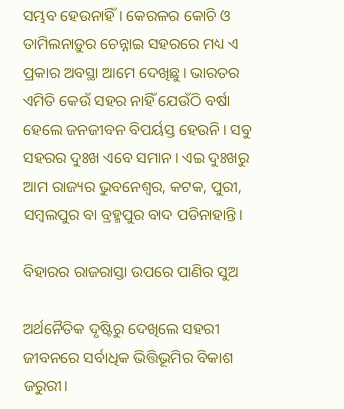ସମ୍ଭବ ହେଉନାହିଁ । କେରଳର କୋଚି ଓ ତାମିଲନାଡ଼ୁର ଚେନ୍ନାଇ ସହରରେ ମଧ୍ୟ ଏ ପ୍ରକାର ଅବସ୍ଥା ଆମେ ଦେଖିଛୁ। ଭାରତର ଏମିତି କେଉଁ ସହର ନାହିଁ ଯେଉଁଠି ବର୍ଷା ହେଲେ ଜନଜୀବନ ବିପର୍ୟସ୍ତ ହେଉନି। ସବୁ ସହରର ଦୁଃଖ ଏବେ ସମାନ। ଏଇ ଦୁଃଖରୁ ଆମ ରାଜ୍ୟର ଭୁବନେଶ୍ୱର, କଟକ, ପୁରୀ, ସମ୍ବଲପୁର ବା ବ୍ରହ୍ମପୁର ବାଦ ପଡିନାହାନ୍ତି।

ବିହାରର ରାଜରାସ୍ତା ଉପରେ ପାଣିର ସୁଅ

ଅର୍ଥନୈତିକ ଦୃଷ୍ଟିରୁ ଦେଖିଲେ ସହରୀ ଜୀବନରେ ସର୍ବାଧିକ ଭିତ୍ତିଭୂମିର ବିକାଶ ଜରୁରୀ।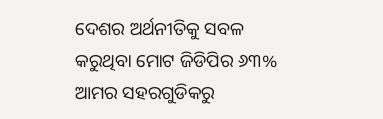ଦେଶର ଅର୍ଥନୀତିକୁ ସବଳ କରୁଥିବା ମୋଟ ଜିଡିପିର ୬୩% ଆମର ସହରଗୁଡିକରୁ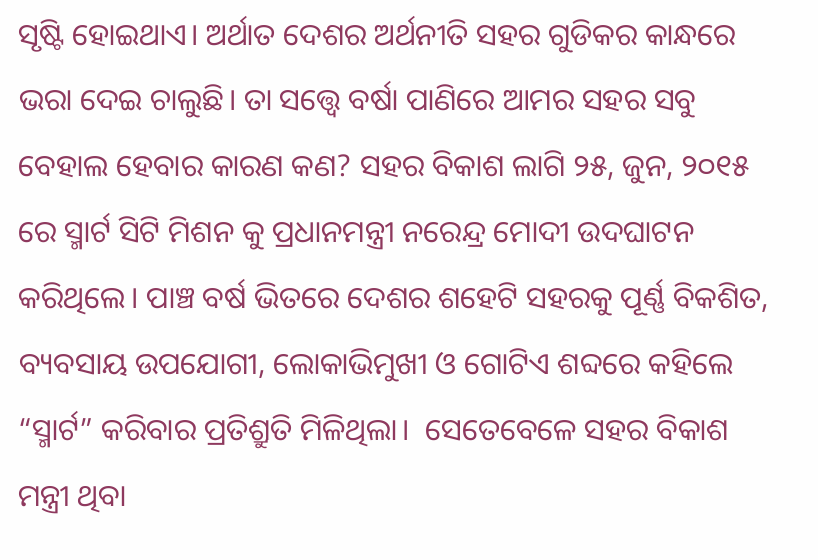ସୃଷ୍ଟି ହୋଇଥାଏ। ଅର୍ଥାତ ଦେଶର ଅର୍ଥନୀତି ସହର ଗୁଡିକର କାନ୍ଧରେ ଭରା ଦେଇ ଚାଲୁଛି। ତା ସତ୍ତ୍ୱେ ବର୍ଷା ପାଣିରେ ଆମର ସହର ସବୁ ବେହାଲ ହେବାର କାରଣ କଣ? ସହର ବିକାଶ ଲାଗି ୨୫, ଜୁନ, ୨୦୧୫ ରେ ସ୍ମାର୍ଟ ସିଟି ମିଶନ କୁ ପ୍ରଧାନମନ୍ତ୍ରୀ ନରେନ୍ଦ୍ର ମୋଦୀ ଉଦଘାଟନ କରିଥିଲେ। ପାଞ୍ଚ ବର୍ଷ ଭିତରେ ଦେଶର ଶହେଟି ସହରକୁ ପୂର୍ଣ୍ଣ ବିକଶିତ, ବ୍ୟବସାୟ ଉପଯୋଗୀ, ଲୋକାଭିମୁଖୀ ଓ ଗୋଟିଏ ଶବ୍ଦରେ କହିଲେ “ସ୍ମାର୍ଟ” କରିବାର ପ୍ରତିଶ୍ରୁତି ମିଳିଥିଲା।  ସେତେବେଳେ ସହର ବିକାଶ ମନ୍ତ୍ରୀ ଥିବା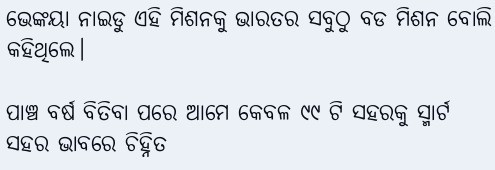ଭେଙ୍କୟା ନାଇଡୁ ଏହି ମିଶନକୁ ଭାରତର ସବୁଠୁ ବଡ ମିଶନ ବୋଲି କହିଥିଲେ।

ପାଞ୍ଚ ବର୍ଷ ବିତିବା ପରେ ଆମେ କେବଳ ୯୯ ଟି ସହରକୁ ସ୍ମାର୍ଟ ସହର ଭାବରେ ଚିହ୍ନିତ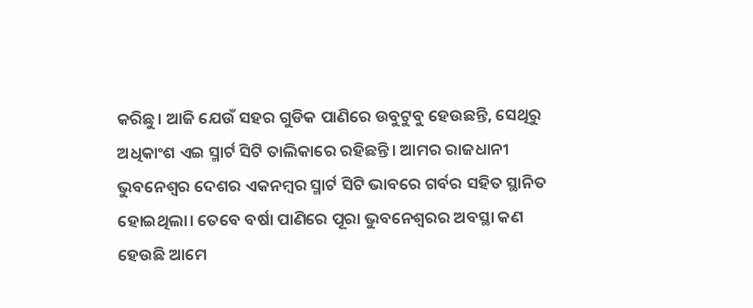କରିଛୁ। ଆଜି ଯେଉଁ ସହର ଗୁଡିକ ପାଣିରେ ଉବୁଟୁବୁ ହେଉଛନ୍ତି, ସେଥିରୁ ଅଧିକାଂଶ ଏଇ ସ୍ମାର୍ଟ ସିଟି ତାଲିକାରେ ରହିଛନ୍ତି। ଆମର ରାଜଧାନୀ ଭୁବନେଶ୍ୱର ଦେଶର ଏକନମ୍ବର ସ୍ମାର୍ଟ ସିଟି ଭାବରେ ଗର୍ବର ସହିତ ସ୍ଥାନିତ ହୋଇଥିଲା। ତେବେ ବର୍ଷା ପାଣିରେ ପୂରା ଭୁବନେଶ୍ବରର ଅବସ୍ଥା କଣ ହେଉଛି ଆମେ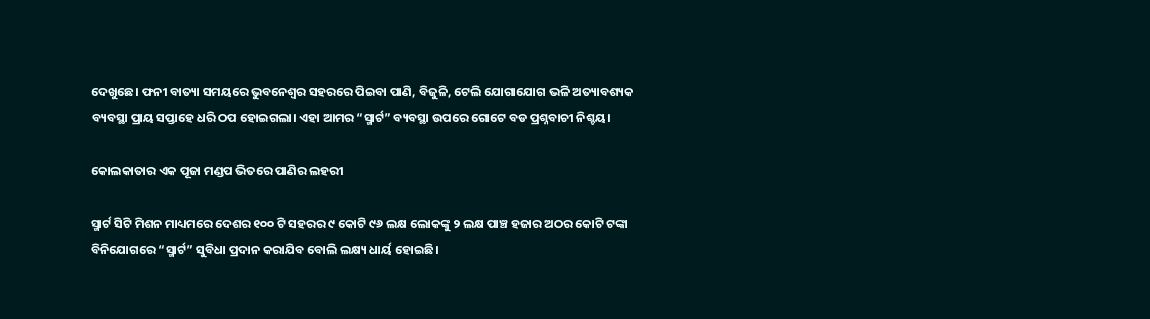ଦେଖୁଛେ। ଫନୀ ବାତ୍ୟା ସମୟରେ ଭୁବନେଶ୍ଵର ସହରରେ ପିଇବା ପାଣି, ବିଜୁଳି, ଟେଲି ଯୋଗାଯୋଗ ଭଳି ଅତ୍ୟାବଶ୍ୟକ ବ୍ୟବସ୍ଥା ପ୍ରାୟ ସପ୍ତାହେ ଧରି ଠପ ହୋଇଗଲା। ଏହା ଆମର “ସ୍ମାର୍ଟ” ବ୍ୟବସ୍ଥା ଉପରେ ଗୋଟେ ବଡ ପ୍ରଶ୍ନବାଚୀ ନିଶ୍ଚୟ।

କୋଲକାତାର ଏକ ପୂଜା ମଣ୍ଡପ ଭିତରେ ପାଣିର ଲହରୀ

ସ୍ମାର୍ଟ ସିଟି ମିଶନ ମାଧ୍ୟମରେ ଦେଶର ୧୦୦ ଟି ସହରର ୯ କୋଟି ୯୬ ଲକ୍ଷ ଲୋକଙ୍କୁ ୨ ଲକ୍ଷ ପାଞ୍ଚ ହଜାର ଅଠର କୋଟି ଟଙ୍କା ବିନିଯୋଗରେ “ସ୍ମାର୍ଟ” ସୁବିଧା ପ୍ରଦାନ କରାଯିବ ବୋଲି ଲକ୍ଷ୍ୟ ଧାର୍ୟ ହୋଇଛି।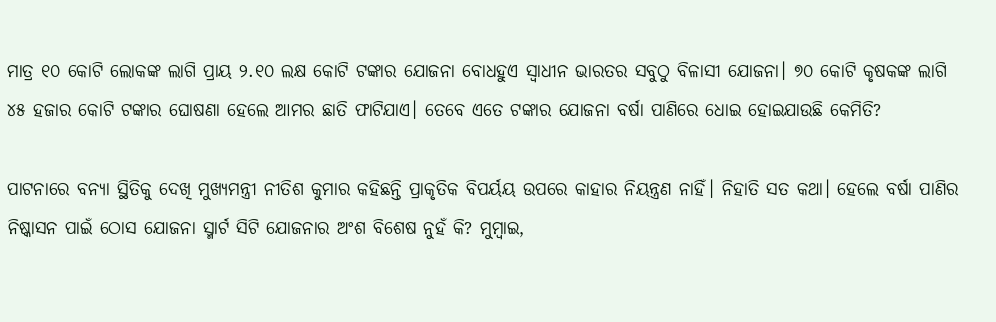ମାତ୍ର ୧୦ କୋଟି ଲୋକଙ୍କ ଲାଗି ପ୍ରାୟ ୨.୧୦ ଲକ୍ଷ କୋଟି ଟଙ୍କାର ଯୋଜନା ବୋଧହୁଏ ସ୍ଵାଧୀନ ଭାରତର ସବୁଠୁ ବିଳାସୀ ଯୋଜନା। ୭୦ କୋଟି କୃଷକଙ୍କ ଲାଗି ୪୫ ହଜାର କୋଟି ଟଙ୍କାର ଘୋଷଣା ହେଲେ ଆମର ଛାତି ଫାଟିଯାଏ। ତେବେ ଏତେ ଟଙ୍କାର ଯୋଜନା ବର୍ଷା ପାଣିରେ ଧୋଇ ହୋଇଯାଉଛି କେମିତି?

ପାଟନାରେ ବନ୍ୟା ସ୍ଥିତିକୁ ଦେଖି ମୁଖ୍ୟମନ୍ତ୍ରୀ ନୀତିଶ କୁମାର କହିଛନ୍ତି ପ୍ରାକୃତିକ ବିପର୍ୟୟ ଉପରେ କାହାର ନିୟନ୍ତ୍ରଣ ନାହିଁ। ନିହାତି ସତ କଥା। ହେଲେ ବର୍ଷା ପାଣିର ନିଷ୍କାସନ ପାଇଁ ଠୋସ ଯୋଜନା ସ୍ମାର୍ଟ ସିଟି ଯୋଜନାର ଅଂଶ ବିଶେଷ ନୁହଁ କି? ମୁମ୍ବାଇ,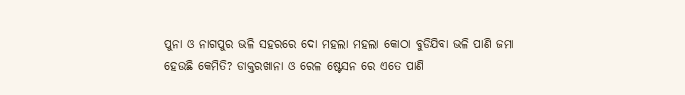ପୁନା ଓ ନାଗପୁର ଭଳି ସହରରେ ଦୋ ମହଲା ମହଲା କୋଠା ବୁଡିଯିବା ଭଳି ପାଣି ଜମା ହେଉଛି କେମିତି? ଡାକ୍ତରଖାନା ଓ ରେଳ ଷ୍ଟେସନ ରେ ଏତେ ପାଣି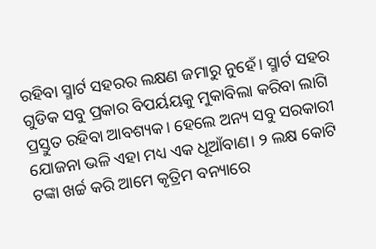ରହିବା ସ୍ମାର୍ଟ ସହରର ଲକ୍ଷଣ ଜମାରୁ ନୁହେଁ। ସ୍ମାର୍ଟ ସହର ଗୁଡିକ ସବୁ ପ୍ରକାର ବିପର୍ୟୟକୁ ମୁକାବିଲା କରିବା ଲାଗି ପ୍ରସ୍ତୁତ ରହିବା ଆବଶ୍ୟକ। ହେଲେ ଅନ୍ୟ ସବୁ ସରକାରୀ ଯୋଜନା ଭଳି ଏହା ମଧ୍ୟ ଏକ ଧୂଆଁବାଣ। ୨ ଲକ୍ଷ କୋଟି ଟଙ୍କା ଖର୍ଚ୍ଚ କରି ଆମେ କୃତ୍ରିମ ବନ୍ୟାରେ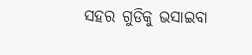ସହର ଗୁଡିକୁ ଭସାଇବା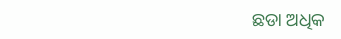ଛଡା ଅଧିକ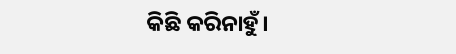କିଛି କରିନାହୁଁ।